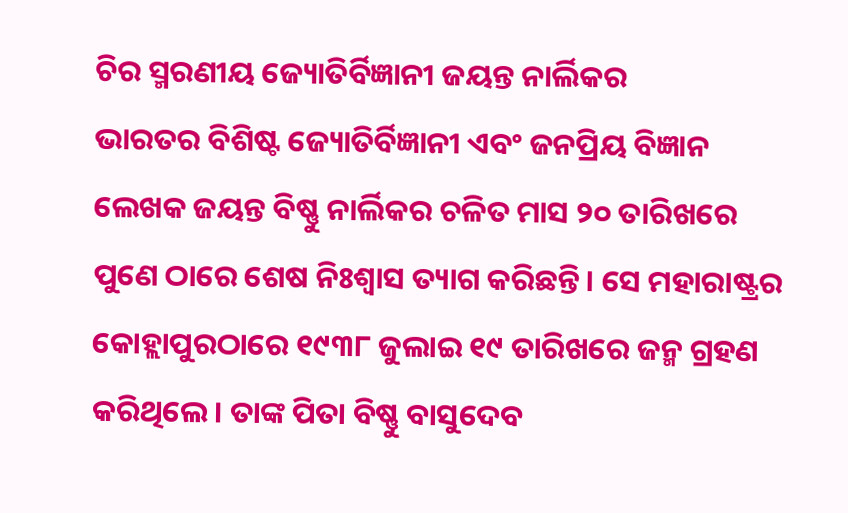ଚିର ସ୍ମରଣୀୟ ଜ୍ୟୋତିର୍ବିଜ୍ଞାନୀ ଜୟନ୍ତ ନାର୍ଲିକର
ଭାରତର ବିଶିଷ୍ଟ ଜ୍ୟୋତିର୍ବିଜ୍ଞାନୀ ଏବଂ ଜନପ୍ରିୟ ବିଜ୍ଞାନ ଲେଖକ ଜୟନ୍ତ ବିଷ୍ଣୁ ନାର୍ଲିକର ଚଳିତ ମାସ ୨୦ ତାରିଖରେ ପୁଣେ ଠାରେ ଶେଷ ନିଃଶ୍ୱାସ ତ୍ୟାଗ କରିଛନ୍ତି। ସେ ମହାରାଷ୍ଟ୍ରର କୋହ୍ଲାପୁରଠାରେ ୧୯୩୮ ଜୁଲାଇ ୧୯ ତାରିଖରେ ଜନ୍ମ ଗ୍ରହଣ କରିଥିଲେ। ତାଙ୍କ ପିତା ବିଷ୍ଣୁ ବାସୁଦେବ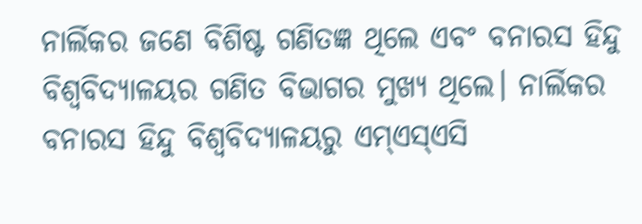ନାର୍ଲିକର ଜଣେ ବିଶିଷ୍ଟ ଗଣିତଜ୍ଞ ଥିଲେ ଏବଂ ବନାରସ ହିନ୍ଦୁ ବିଶ୍ୱବିଦ୍ୟାଳୟର ଗଣିତ ବିଭାଗର ମୁଖ୍ୟ ଥିଲେ। ନାର୍ଲିକର ବନାରସ ହିନ୍ଦୁ ବିଶ୍ୱବିଦ୍ୟାଳୟରୁ ଏମ୍ଏସ୍ଏସି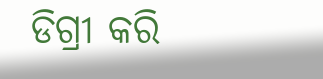ଡିଗ୍ରୀ କରି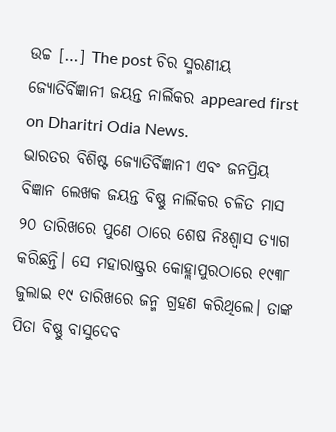ଉଚ୍ଚ […] The post ଚିର ସ୍ମରଣୀୟ ଜ୍ୟୋତିର୍ବିଜ୍ଞାନୀ ଜୟନ୍ତ ନାର୍ଲିକର appeared first on Dharitri Odia News.
ଭାରତର ବିଶିଷ୍ଟ ଜ୍ୟୋତିର୍ବିଜ୍ଞାନୀ ଏବଂ ଜନପ୍ରିୟ ବିଜ୍ଞାନ ଲେଖକ ଜୟନ୍ତ ବିଷ୍ଣୁ ନାର୍ଲିକର ଚଳିତ ମାସ ୨୦ ତାରିଖରେ ପୁଣେ ଠାରେ ଶେଷ ନିଃଶ୍ୱାସ ତ୍ୟାଗ କରିଛନ୍ତି। ସେ ମହାରାଷ୍ଟ୍ରର କୋହ୍ଲାପୁରଠାରେ ୧୯୩୮ ଜୁଲାଇ ୧୯ ତାରିଖରେ ଜନ୍ମ ଗ୍ରହଣ କରିଥିଲେ। ତାଙ୍କ ପିତା ବିଷ୍ଣୁ ବାସୁଦେବ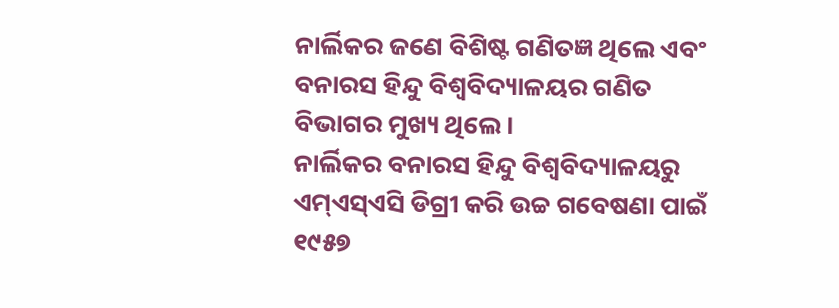ନାର୍ଲିକର ଜଣେ ବିଶିଷ୍ଟ ଗଣିତଜ୍ଞ ଥିଲେ ଏବଂ ବନାରସ ହିନ୍ଦୁ ବିଶ୍ୱବିଦ୍ୟାଳୟର ଗଣିତ ବିଭାଗର ମୁଖ୍ୟ ଥିଲେ।
ନାର୍ଲିକର ବନାରସ ହିନ୍ଦୁ ବିଶ୍ୱବିଦ୍ୟାଳୟରୁ ଏମ୍ଏସ୍ଏସି ଡିଗ୍ରୀ କରି ଉଚ୍ଚ ଗବେଷଣା ପାଇଁ ୧୯୫୭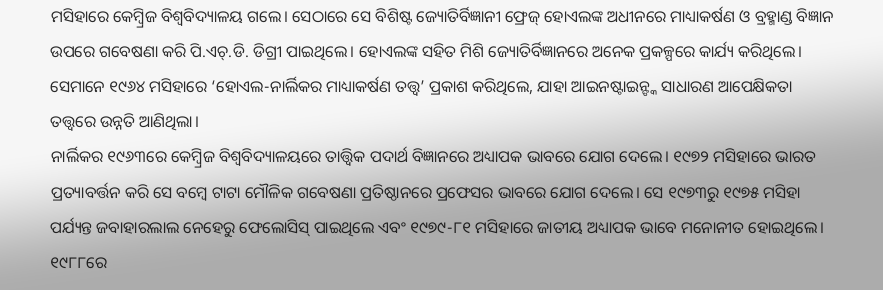ମସିହାରେ କେମ୍ବ୍ରିଜ ବିଶ୍ୱବିଦ୍ୟାଳୟ ଗଲେ। ସେଠାରେ ସେ ବିଶିଷ୍ଟ ଜ୍ୟୋତିର୍ବିଜ୍ଞାନୀ ଫ୍ରେଜ୍ ହୋଏଲଙ୍କ ଅଧୀନରେ ମାଧ୍ୟାକର୍ଷଣ ଓ ବ୍ରହ୍ମାଣ୍ଡ ବିଜ୍ଞାନ ଉପରେ ଗବେଷଣା କରି ପି.ଏଚ୍.ଡି. ଡିଗ୍ରୀ ପାଇଥିଲେ। ହୋଏଲଙ୍କ ସହିତ ମିଶି ଜ୍ୟୋତିର୍ବିଜ୍ଞାନରେ ଅନେକ ପ୍ରକଳ୍ପରେ କାର୍ଯ୍ୟ କରିଥିଲେ। ସେମାନେ ୧୯୬୪ ମସିହାରେ ‘ହୋଏଲ-ନାର୍ଲିକର ମାଧ୍ୟାକର୍ଷଣ ତତ୍ତ୍ୱ’ ପ୍ରକାଶ କରିଥିଲେ, ଯାହା ଆଇନଷ୍ଟାଇନ୍ଙ୍କ ସାଧାରଣ ଆପେକ୍ଷିକତା ତତ୍ତ୍ୱରେ ଉନ୍ନତି ଆଣିଥିଲା।
ନାର୍ଲିକର ୧୯୬୩ରେ କେମ୍ବ୍ରିଜ ବିଶ୍ୱବିଦ୍ୟାଳୟରେ ତାତ୍ତ୍ୱିକ ପଦାର୍ଥ ବିଜ୍ଞାନରେ ଅଧ୍ୟାପକ ଭାବରେ ଯୋଗ ଦେଲେ। ୧୯୭୨ ମସିହାରେ ଭାରତ ପ୍ରତ୍ୟାବର୍ତ୍ତନ କରି ସେ ବମ୍ବେ ଟାଟା ମୌଳିକ ଗବେଷଣା ପ୍ରତିଷ୍ଠାନରେ ପ୍ରଫେସର ଭାବରେ ଯୋଗ ଦେଲେ। ସେ ୧୯୭୩ରୁ ୧୯୭୫ ମସିହା ପର୍ଯ୍ୟନ୍ତ ଜବାହାରଲାଲ ନେହେରୁ ଫେଲୋସିସ୍ ପାଇଥିଲେ ଏବଂ ୧୯୭୯-୮୧ ମସିହାରେ ଜାତୀୟ ଅଧ୍ୟାପକ ଭାବେ ମନୋନୀତ ହୋଇଥିଲେ। ୧୯୮୮ରେ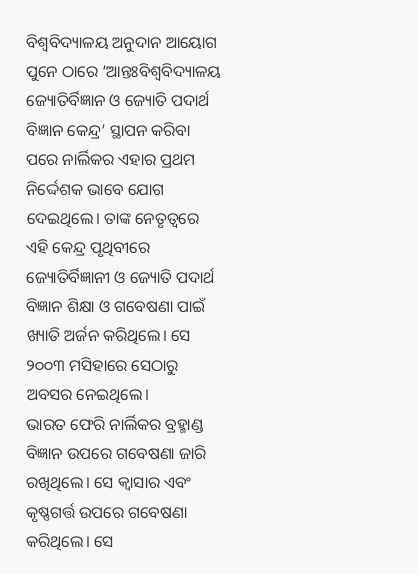ବିଶ୍ୱବିଦ୍ୟାଳୟ ଅନୁଦାନ ଆୟୋଗ ପୁନେ ଠାରେ ‘ଆନ୍ତଃବିଶ୍ୱବିଦ୍ୟାଳୟ ଜ୍ୟୋତିର୍ବିଜ୍ଞାନ ଓ ଜ୍ୟୋତି ପଦାର୍ଥ ବିଜ୍ଞାନ କେନ୍ଦ୍ର’ ସ୍ଥାପନ କରିବା ପରେ ନାର୍ଲିକର ଏହାର ପ୍ରଥମ ନିର୍ଦ୍ଦେଶକ ଭାବେ ଯୋଗ ଦେଇଥିଲେ। ତାଙ୍କ ନେତୃତ୍ୱରେ ଏହି କେନ୍ଦ୍ର ପୃଥିବୀରେ ଜ୍ୟୋତିର୍ବିଜ୍ଞାନୀ ଓ ଜ୍ୟୋତି ପଦାର୍ଥ ବିଜ୍ଞାନ ଶିକ୍ଷା ଓ ଗବେଷଣା ପାଇଁ ଖ୍ୟାତି ଅର୍ଜନ କରିଥିଲେ। ସେ ୨୦୦୩ ମସିହାରେ ସେଠାରୁ ଅବସର ନେଇଥିଲେ।
ଭାରତ ଫେରି ନାର୍ଲିକର ବ୍ରହ୍ମାଣ୍ଡ ବିଜ୍ଞାନ ଉପରେ ଗବେଷଣା ଜାରି ରଖିଥିଲେ। ସେ କ୍ୱାସାର ଏବଂ କୃଷ୍ଣଗର୍ତ୍ତ ଉପରେ ଗବେଷଣା କରିଥିଲେ। ସେ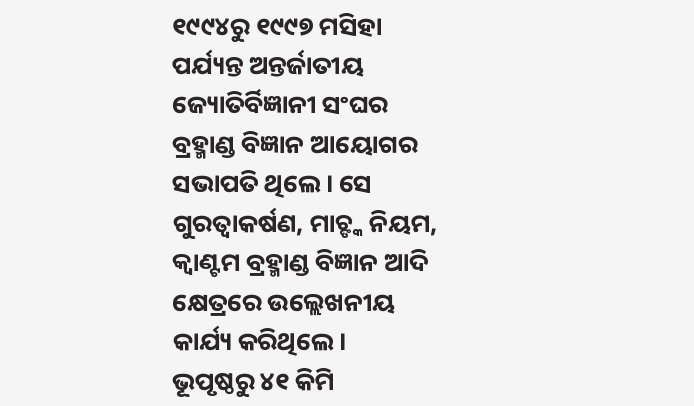୧୯୯୪ରୁ ୧୯୯୭ ମସିହା ପର୍ଯ୍ୟନ୍ତ ଅନ୍ତର୍ଜାତୀୟ ଜ୍ୟୋତିର୍ବିଜ୍ଞାନୀ ସଂଘର ବ୍ରହ୍ମାଣ୍ଡ ବିଜ୍ଞାନ ଆୟୋଗର ସଭାପତି ଥିଲେ। ସେ ଗୁରତ୍ୱାକର୍ଷଣ, ମାଚ୍ଙ୍କ ନିୟମ, କ୍ୱାଣ୍ଟମ ବ୍ରହ୍ମାଣ୍ଡ ବିଜ୍ଞାନ ଆଦି କ୍ଷେତ୍ରରେ ଉଲ୍ଲେଖନୀୟ କାର୍ଯ୍ୟ କରିଥିଲେ।
ଭୂପୃଷ୍ଠରୁ ୪୧ କିମି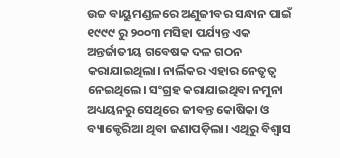ଉଚ୍ଚ ବାୟୁମଣ୍ଡଳରେ ଅଣୁଜୀବର ସନ୍ଧାନ ପାଇଁ ୧୯୯୯ ରୁ ୨୦୦୩ ମସିହା ପର୍ଯ୍ୟନ୍ତ ଏକ ଅନ୍ତର୍ଜାତୀୟ ଗବେଷକ ଦଳ ଗଠନ କରାଯାଇଥିଲା। ନାର୍ଲିକର ଏହାର ନେତୃତ୍ୱ ନେଇଥିଲେ। ସଂଗ୍ରହ କରାଯାଇଥିବା ନମୁନା ଅଧ୍ୟୟନରୁ ସେଥିରେ ଜୀବନ୍ତ କୋଷିକା ଓ ବ୍ୟାକ୍ଟେରିଆ ଥିବା ଜଣାପଡ଼ିଲା। ଏଥିରୁ ବିଶ୍ୱାସ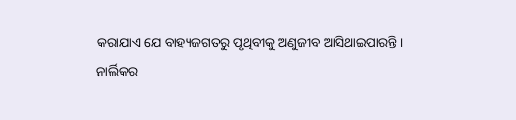କରାଯାଏ ଯେ ବାହ୍ୟଜଗତରୁ ପୃଥିବୀକୁ ଅଣୁଜୀବ ଆସିଥାଇପାରନ୍ତି।
ନାର୍ଲିକର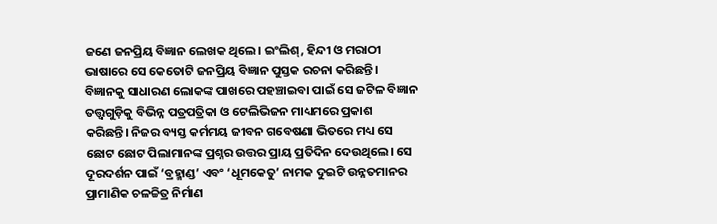ଜଣେ ଜନପ୍ରିୟ ବିଜ୍ଞାନ ଲେଖକ ଥିଲେ। ଇଂଲିଶ୍, ହିନ୍ଦୀ ଓ ମରାଠୀ ଭାଷାରେ ସେ କେତୋଟି ଜନପ୍ରିୟ ବିଜ୍ଞାନ ପୁସ୍ତକ ରଚନା କରିଛନ୍ତି। ବିଜ୍ଞାନକୁ ସାଧାରଣ ଲୋକଙ୍କ ପାଖରେ ପହଞ୍ଚାଇବା ପାଇଁ ସେ ଜଟିଳ ବିଜ୍ଞାନ ତତ୍ତ୍ୱଗୁଡ଼ିକୁ ବିଭିନ୍ନ ପତ୍ରପତ୍ରିକା ଓ ଟେଲିଭିଜନ ମାଧ୍ୟମରେ ପ୍ରକାଶ କରିଛନ୍ତି। ନିଜର ବ୍ୟସ୍ତ କର୍ମମୟ ଜୀବନ ଗବେଷଣା ଭିତରେ ମଧ୍ୟ ସେ ଛୋଟ ଛୋଟ ପିଲାମାନଙ୍କ ପ୍ରଶ୍ନର ଉତ୍ତର ପ୍ରାୟ ପ୍ରତିଦିନ ଦେଉଥିଲେ। ସେ ଦୂରଦର୍ଶନ ପାଇଁ ‘ବ୍ରହ୍ମାଣ୍ଡ’ ଏବଂ ‘ଧୂମକେତୁ’ ନାମକ ଦୁଇଟି ଉନ୍ନତମାନର ପ୍ରାମାଣିକ ଚଳଚ୍ଚିତ୍ର ନିର୍ମାଣ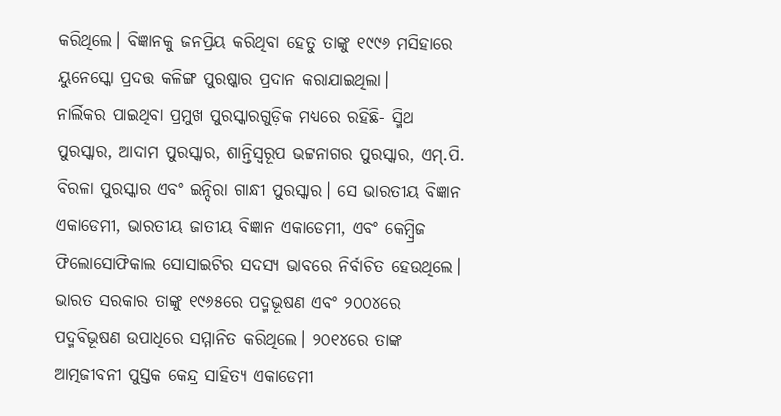କରିଥିଲେ। ବିଜ୍ଞାନକୁ ଜନପ୍ରିୟ କରିଥିବା ହେତୁ ତାଙ୍କୁ ୧୯୯୬ ମସିହାରେ ୟୁନେସ୍କୋ ପ୍ରଦତ୍ତ କଳିଙ୍ଗ ପୁରଷ୍କାର ପ୍ରଦାନ କରାଯାଇଥିଲା।
ନାର୍ଲିକର ପାଇଥିବା ପ୍ରମୁଖ ପୁରସ୍କାରଗୁଡ଼ିକ ମଧ୍ୟରେ ରହିଛି- ସ୍ମିଥ ପୁରସ୍କାର, ଆଦାମ ପୁରସ୍କାର, ଶାନ୍ତିସ୍ବରୂପ ଭଟ୍ଟନାଗର ପୁରସ୍କାର, ଏମ୍.ପି. ବିରଳା ପୁରସ୍କାର ଏବଂ ଇନ୍ଦିରା ଗାନ୍ଧୀ ପୁରସ୍କାର। ସେ ଭାରତୀୟ ବିଜ୍ଞାନ ଏକାଡେମୀ, ଭାରତୀୟ ଜାତୀୟ ବିଜ୍ଞାନ ଏକାଡେମୀ, ଏବଂ କେମ୍ବ୍ରିଜ ଫିଲୋସୋଫିକାଲ ସୋସାଇଟିର ସଦସ୍ୟ ଭାବରେ ନିର୍ବାଚିତ ହେଉଥିଲେ। ଭାରତ ସରକାର ତାଙ୍କୁ ୧୯୬୫ରେ ପଦ୍ମଭୂଷଣ ଏବଂ ୨୦୦୪ରେ ପଦ୍ମବିଭୂଷଣ ଉପାଧିରେ ସମ୍ମାନିତ କରିଥିଲେ। ୨୦୧୪ରେ ତାଙ୍କ ଆତ୍ମଜୀବନୀ ପୁସ୍ତକ କେନ୍ଦ୍ର ସାହିତ୍ୟ ଏକାଡେମୀ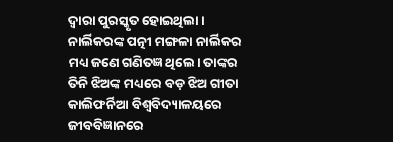ଦ୍ୱାରା ପୁରସ୍କୃତ ହୋଇଥିଲା।
ନାର୍ଲିକରଙ୍କ ପତ୍ନୀ ମଙ୍ଗଳା ନାର୍ଲିକର ମଧ୍ୟ ଜଣେ ଗଣିତଜ୍ଞ ଥିଲେ। ତାଙ୍କର ତିନି ଝିଅଙ୍କ ମଧ୍ୟରେ ବଡ଼ ଝିଅ ଗୀତା କାଲିଫର୍ନିଆ ବିଶ୍ୱବିଦ୍ୟାଳୟରେ ଜୀବବିଜ୍ଞାନରେ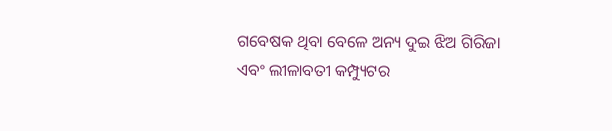ଗବେଷକ ଥିବା ବେଳେ ଅନ୍ୟ ଦୁଇ ଝିଅ ଗିରିଜା ଏବଂ ଲୀଳାବତୀ କମ୍ପ୍ୟୁଟର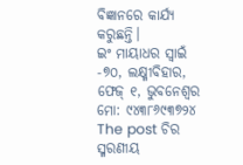ବିଜ୍ଞାନରେ କାର୍ଯ୍ୟ କରୁଛନ୍ତି।
ଇଂ ମାୟାଧର ସ୍ବାଇଁ
-୭୦, ଲକ୍ଷ୍ମୀବିହାର,
ଫେଜ୍ ୧, ଭୁବନେଶ୍ୱର
ମୋ: ୯୪୩୮୬୯୩୭୨୪
The post ଚିର ସ୍ମରଣୀୟ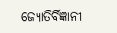ଜ୍ୟୋତିର୍ବିଜ୍ଞାନୀ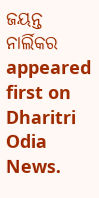ଜୟନ୍ତ ନାର୍ଲିକର appeared first on Dharitri Odia News.